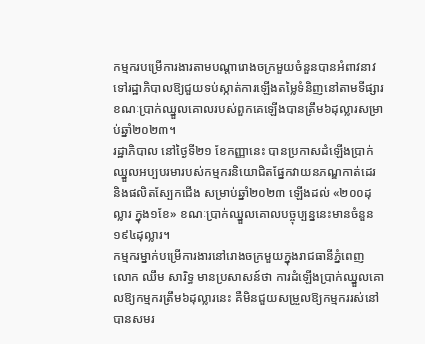កម្មករបម្រើការងារតាមបណ្ដារោងចក្រមួយចំនួនបានអំពាវនាវទៅរដ្ឋាភិបាលឱ្យជួយទប់ស្កាត់ការឡើងតម្លៃទំនិញនៅតាមទីផ្សារ ខណៈប្រាក់ឈ្នួលគោលរបស់ពួកគេឡើងបានត្រឹម៦ដុល្លារសម្រាប់ឆ្នាំ២០២៣។
រដ្ឋាភិបាល នៅថ្ងៃទី២១ ខែកញ្ញានេះ បានប្រកាសដំឡើងប្រាក់ឈ្នួលអប្បបរមារបស់កម្មករនិយោជិតផ្នែកវាយនភណ្ឌកាត់ដេរ និងផលិតស្បែកជើង សម្រាប់ឆ្នាំ២០២៣ ឡើងដល់ «២០០ដុល្លារ ក្នុង១ខែ» ខណៈប្រាក់ឈ្នួលគោលបច្ចុប្បន្ននេះមានចំនួន១៩៤ដុល្លារ។
កម្មករម្នាក់បម្រើការងារនៅរោងចក្រមួយក្នុងរាជធានីភ្នំពេញ លោក ឈឹម សារិទ្ធ មានប្រសាសន៍ថា ការដំឡើងប្រាក់ឈ្នួលគោលឱ្យកម្មករត្រឹម៦ដុល្លារនេះ គឺមិនជួយសម្រួលឱ្យកម្មកររស់នៅបានសមរ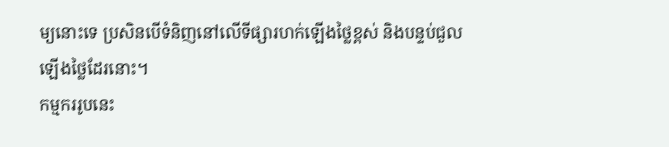ម្យនោះទេ ប្រសិនបើទំនិញនៅលើទីផ្សារហក់ឡើងថ្លៃខ្ពស់ និងបន្ទប់ជួលឡើងថ្លៃដែរនោះ។
កម្មកររូបនេះ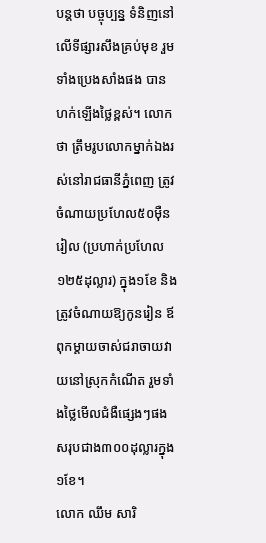បន្តថា បច្ចុប្បន្ន ទំនិញនៅលើទីផ្សារសឹងគ្រប់មុខ រួមទាំងប្រេងសាំងផង បានហក់ឡើងថ្លៃខ្ពស់។ លោកថា ត្រឹមរូបលោកម្នាក់ឯងរស់នៅរាជធានីភ្នំពេញ ត្រូវចំណាយប្រហែល៥០ម៉ឺនរៀល (ប្រហាក់ប្រហែល១២៥ដុល្លារ) ក្នុង១ខែ និងត្រូវចំណាយឱ្យកូនរៀន ឪពុកម្តាយចាស់ជរាចាយវាយនៅស្រុកកំណើត រួមទាំងថ្លៃមើលជំងឺផ្សេងៗផង សរុបជាង៣០០ដុល្លារក្នុង១ខែ។
លោក ឈឹម សារិ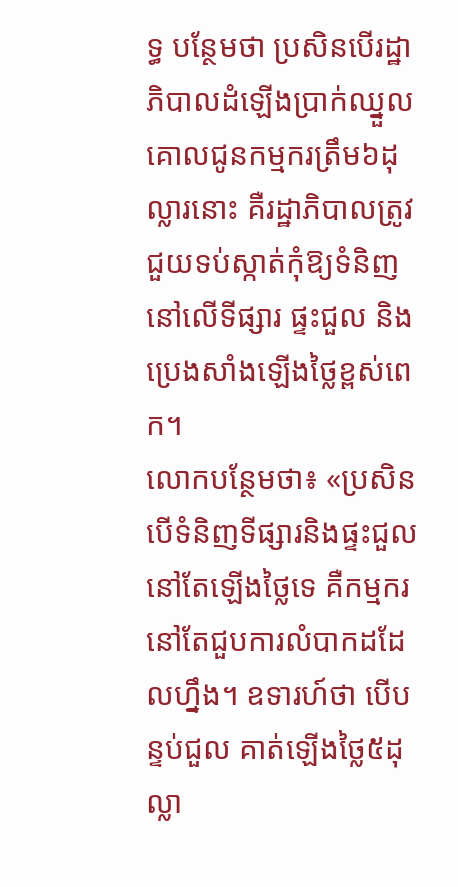ទ្ធ បន្ថែមថា ប្រសិនបើរដ្ឋាភិបាលដំឡើងប្រាក់ឈ្នួលគោលជូនកម្មករត្រឹម៦ដុល្លារនោះ គឺរដ្ឋាភិបាលត្រូវជួយទប់ស្កាត់កុំឱ្យទំនិញនៅលើទីផ្សារ ផ្ទះជួល និងប្រេងសាំងឡើងថ្លៃខ្ពស់ពេក។
លោកបន្ថែមថា៖ «ប្រសិនបើទំនិញទីផ្សារនិងផ្ទះជួលនៅតែឡើងថ្លៃទេ គឺកម្មករនៅតែជួបការលំបាកដដែលហ្នឹង។ ឧទារហ៍ថា បើបន្ទប់ជួល គាត់ឡើងថ្លៃ៥ដុល្លា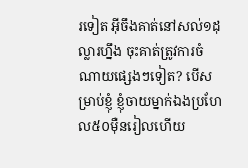រទៀត អ៊ីចឹងគាត់នៅសល់១ដុល្លារហ្នឹង ចុះគាត់ត្រូវការចំណាយផ្សេងៗទៀត? បើសម្រាប់ខ្ញុំ ខ្ញុំចាយម្នាក់ឯងប្រហែល៥០ម៉ឺនរៀលហើយ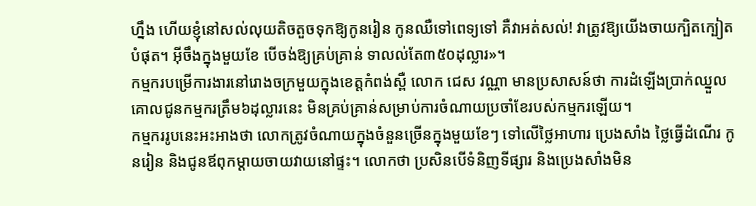ហ្នឹង ហើយខ្ញុំនៅសល់លុយតិចតួចទុកឱ្យកូនរៀន កូនឈឺទៅពេទ្យទៅ គឺវាអត់សល់! វាត្រូវឱ្យយើងចាយក្បិតក្បៀតបំផុត។ អ៊ីចឹងក្នុងមួយខែ បើចង់ឱ្យគ្រប់គ្រាន់ ទាលល់តែ៣៥០ដុល្លារ»។
កម្មករបម្រើការងារនៅរោងចក្រមួយក្នុងខេត្តកំពង់ស្ពឺ លោក ជេស វណ្ណា មានប្រសាសន៍ថា ការដំឡើងប្រាក់ឈ្នួលគោលជូនកម្មករត្រឹម៦ដុល្លារនេះ មិនគ្រប់គ្រាន់សម្រាប់ការចំណាយប្រចាំខែរបស់កម្មករឡើយ។
កម្មកររូបនេះអះអាងថា លោកត្រូវចំណាយក្នុងចំនួនច្រើនក្នុងមួយខែៗ ទៅលើថ្លៃអាហារ ប្រេងសាំង ថ្លៃធ្វើដំណើរ កូនរៀន និងជូនឪពុកម្តាយចាយវាយនៅផ្ទះ។ លោកថា ប្រសិនបើទំនិញទីផ្សារ និងប្រេងសាំងមិន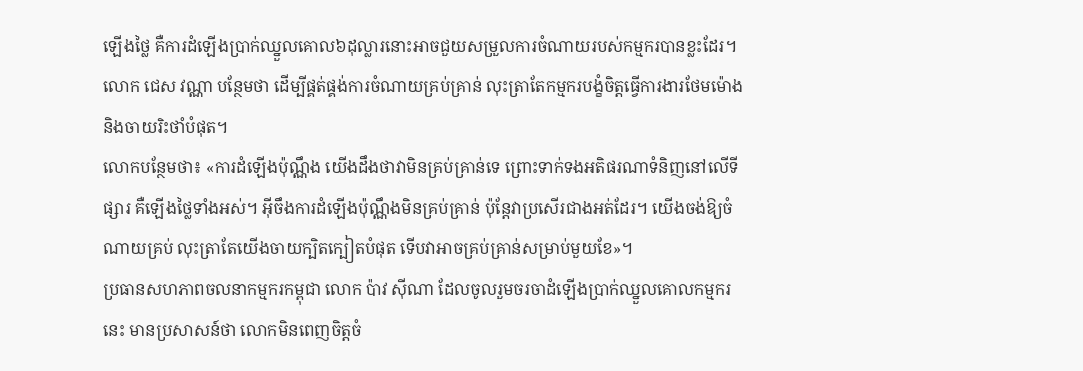ឡើងថ្លៃ គឺការដំឡើងប្រាក់ឈ្នួលគោល៦ដុល្លារនោះអាចជួយសម្រួលការចំណាយរបស់កម្មករបានខ្លះដែរ។
លោក ជេស វណ្ណា បន្ថែមថា ដើម្បីផ្គត់ផ្គង់ការចំណាយគ្រប់គ្រាន់ លុះត្រាតែកម្មករបង្ខំចិត្តធ្វើការងារថែមម៉ោង និងចាយរិះថាំបំផុត។
លោកបន្ថែមថា៖ «ការដំឡើងប៉ុណ្ណឹង យើងដឹងថាវាមិនគ្រប់គ្រាន់ទេ ព្រោះទាក់ទងអតិផរណាទំនិញនៅលើទីផ្សារ គឺឡើងថ្លៃទាំងអស់។ អ៊ីចឹងការដំឡើងប៉ុណ្ណឹងមិនគ្រប់គ្រាន់ ប៉ុន្តែវាប្រសើរជាងអត់ដែរ។ យើងចង់ឱ្យចំណាយគ្រប់ លុះត្រាតែយើងចាយក្បិតក្បៀតបំផុត ទើបវាអាចគ្រប់គ្រាន់សម្រាប់មួយខែ»។
ប្រធានសហភាពចលនាកម្មករកម្ពុជា លោក ប៉ាវ ស៊ីណា ដែលចូលរួមចរចាដំឡើងប្រាក់ឈ្នួលគោលកម្មករនេះ មានប្រសាសន៍ថា លោកមិនពេញចិត្តចំ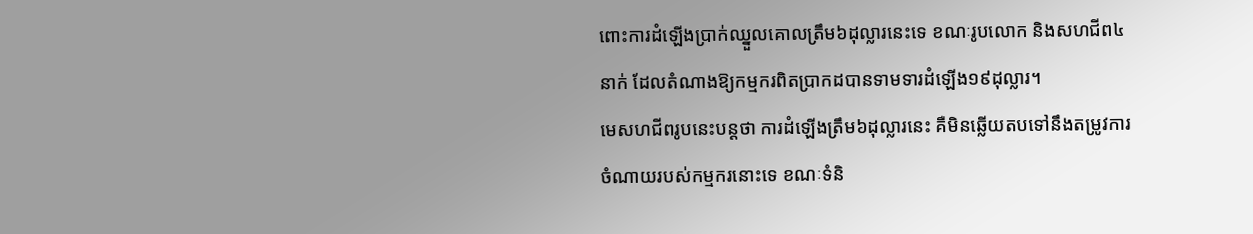ពោះការដំឡើងប្រាក់ឈ្នួលគោលត្រឹម៦ដុល្លារនេះទេ ខណៈរូបលោក និងសហជីព៤នាក់ ដែលតំណាងឱ្យកម្មករពិតប្រាកដបានទាមទារដំឡើង១៩ដុល្លារ។
មេសហជីពរូបនេះបន្តថា ការដំឡើងត្រឹម៦ដុល្លារនេះ គឺមិនឆ្លើយតបទៅនឹងតម្រូវការចំណាយរបស់កម្មករនោះទេ ខណៈទំនិ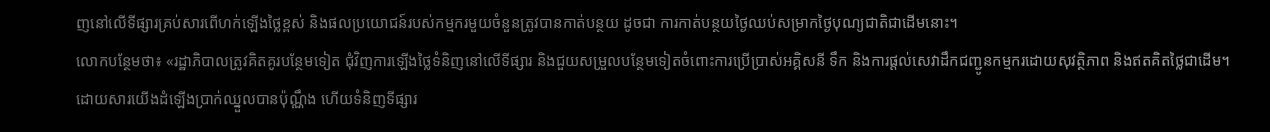ញនៅលើទីផ្សារគ្រប់សារពើហក់ឡើងថ្លៃខ្ពស់ និងផលប្រយោជន៍របស់កម្មករមួយចំនួនត្រូវបានកាត់បន្ថយ ដូចជា ការកាត់បន្ថយថ្ងៃឈប់សម្រាកថ្ងៃបុណ្យជាតិជាដើមនោះ។
លោកបន្ថែមថា៖ «រដ្ឋាភិបាលត្រូវគិតគូរបន្ថែមទៀត ជុំវិញការឡើងថ្លៃទំនិញនៅលើទីផ្សារ និងជួយសម្រួលបន្ថែមទៀតចំពោះការប្រើប្រាស់អគ្គិសនី ទឹក និងការផ្តល់សេវាដឹកជញ្ជូនកម្មករដោយសុវត្ថិភាព និងឥតគិតថ្លៃជាដើម។ ដោយសារយើងដំឡើងប្រាក់ឈ្នួលបានប៉ុណ្ណឹង ហើយទំនិញទីផ្សារ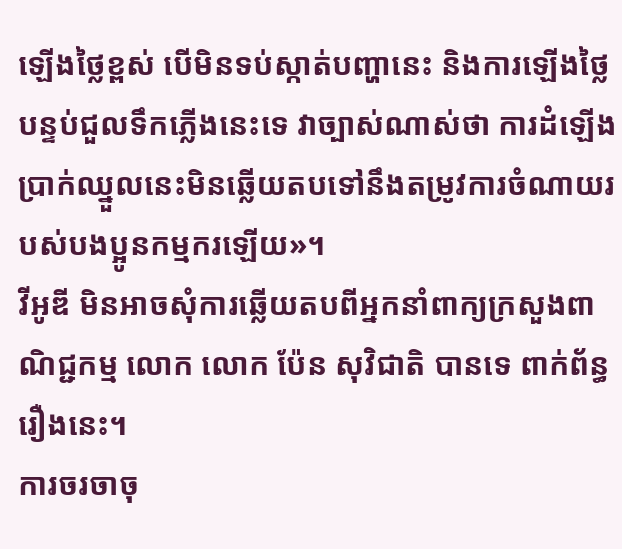ឡើងថ្លៃខ្ពស់ បើមិនទប់ស្កាត់បញ្ហានេះ និងការឡើងថ្លៃបន្ទប់ជួលទឹកភ្លើងនេះទេ វាច្បាស់ណាស់ថា ការដំឡើងប្រាក់ឈ្នួលនេះមិនឆ្លើយតបទៅនឹងតម្រូវការចំណាយរបស់បងប្អូនកម្មករឡើយ»។
វីអូឌី មិនអាចសុំការឆ្លើយតបពីអ្នកនាំពាក្យក្រសួងពាណិជ្ជកម្ម លោក លោក ប៉ែន សុវិជាតិ បានទេ ពាក់ព័ន្ធរឿងនេះ។
ការចរចាចុ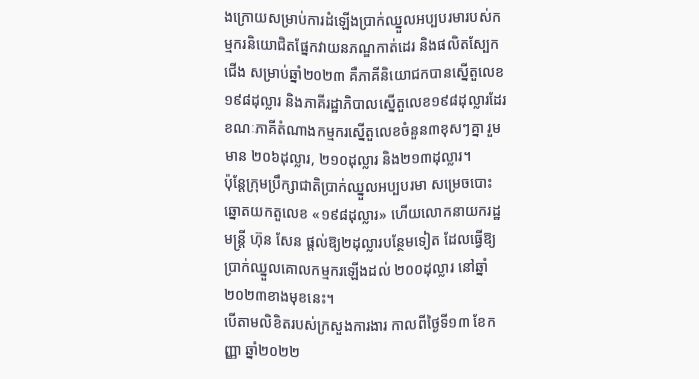ងក្រោយសម្រាប់ការដំឡើងប្រាក់ឈ្នួលអប្បបរមារបស់កម្មករនិយោជិតផ្នែកវាយនភណ្ឌកាត់ដេរ និងផលិតស្បែកជើង សម្រាប់ឆ្នាំ២០២៣ គឺភាគីនិយោជកបានស្នើតួលេខ ១៩៨ដុល្លារ និងភាគីរដ្ឋាភិបាលស្នើតួលេខ១៩៨ដុល្លារដែរ ខណៈភាគីតំណាងកម្មករស្នើតួលេខចំនួន៣ខុសៗគ្នា រួមមាន ២០៦ដុល្លារ, ២១០ដុល្លារ និង២១៣ដុល្លារ។
ប៉ុន្តែក្រុមប្រឹក្សាជាតិប្រាក់ឈ្នួលអប្បបរមា សម្រេចបោះឆ្នោតយកតួលេខ «១៩៨ដុល្លារ» ហើយលោកនាយករដ្ឋមន្ត្រី ហ៊ុន សែន ផ្តល់ឱ្យ២ដុល្លារបន្ថែមទៀត ដែលធ្វើឱ្យប្រាក់ឈ្នួលគោលកម្មករឡើងដល់ ២០០ដុល្លារ នៅឆ្នាំ២០២៣ខាងមុខនេះ។
បើតាមលិខិតរបស់ក្រសួងការងារ កាលពីថ្ងៃទី១៣ ខែកញ្ញា ឆ្នាំ២០២២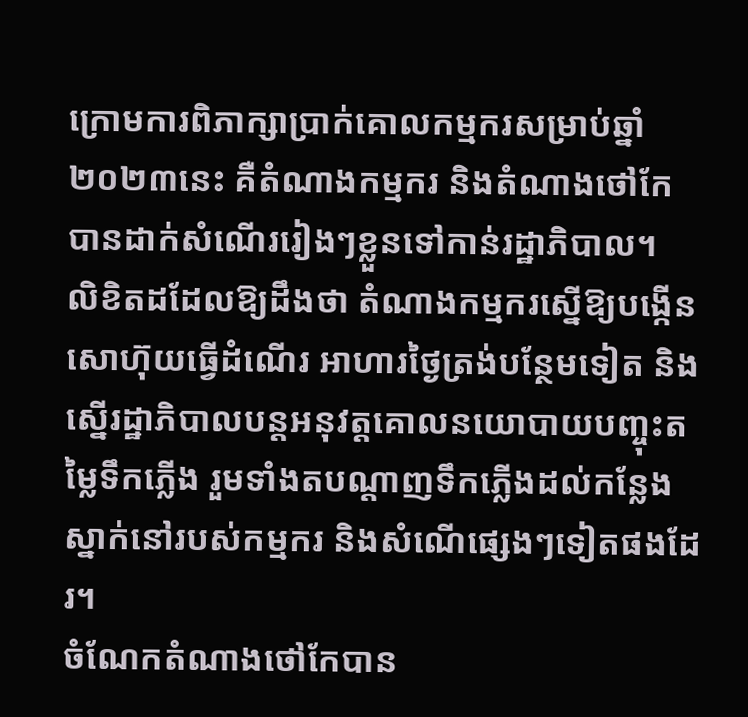ក្រោមការពិភាក្សាប្រាក់គោលកម្មករសម្រាប់ឆ្នាំ២០២៣នេះ គឺតំណាងកម្មករ និងតំណាងថៅកែ បានដាក់សំណើររៀងៗខ្លួនទៅកាន់រដ្ឋាភិបាល។
លិខិតដដែលឱ្យដឹងថា តំណាងកម្មករស្នើឱ្យបង្កើនសោហ៊ុយធ្វើដំណើរ អាហារថ្ងៃត្រង់បន្ថែមទៀត និងស្នើរដ្ឋាភិបាលបន្តអនុវត្តគោលនយោបាយបញ្ចុះតម្លៃទឹកភ្លើង រួមទាំងតបណ្តាញទឹកភ្លើងដល់កន្លែងស្នាក់នៅរបស់កម្មករ និងសំណើផ្សេងៗទៀតផងដែរ។
ចំណែកតំណាងថៅកែបាន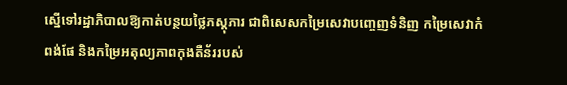ស្នើទៅរដ្ឋាភិបាលឱ្យកាត់បន្ថយថ្លៃភស្តុភារ ជាពិសេសកម្រៃសេវាបញ្ចេញទំនិញ កម្រៃសេវាកំពង់ផែ និងកម្រៃអតុល្យភាពកុងតឺន័ររបស់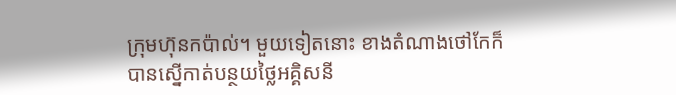ក្រុមហ៊ុនកប៉ាល់។ មួយទៀតនោះ ខាងតំណាងថៅកែក៏បានស្នើកាត់បន្ថយថ្លៃអគ្គិសនី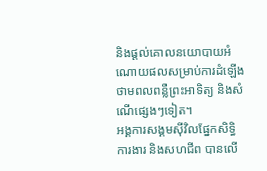និងផ្តល់គោលនយោបាយអំណោយផលសម្រាប់ការដំឡើងថាមពលពន្លឺព្រះអាទិត្យ និងសំណើផ្សេងៗទៀត។
អង្គការសង្គមស៊ីវិលផ្នែកសិទ្ធិការងារ និងសហជីព បានលើ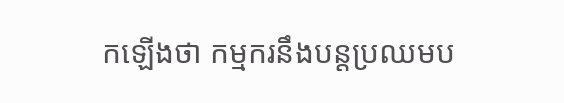កឡើងថា កម្មករនឹងបន្តប្រឈមប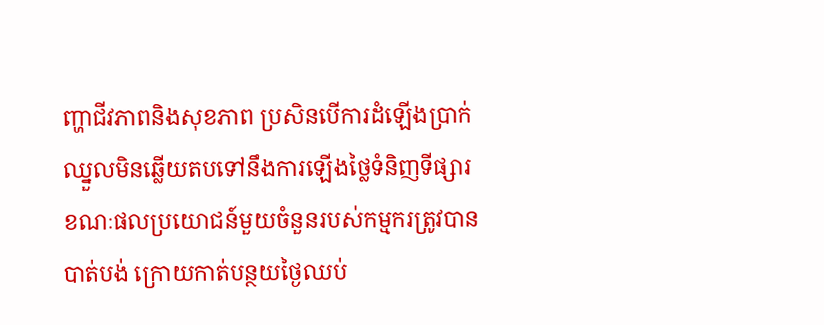ញ្ហាជីវភាពនិងសុខភាព ប្រសិនបើការដំឡើងប្រាក់ឈ្នួលមិនឆ្លើយតបទៅនឹងការឡើងថ្លៃទំនិញទីផ្សារ ខណៈផលប្រយោជន៍មួយចំនួនរបស់កម្មករត្រូវបានបាត់បង់ ក្រោយកាត់បន្ថយថ្ងៃឈប់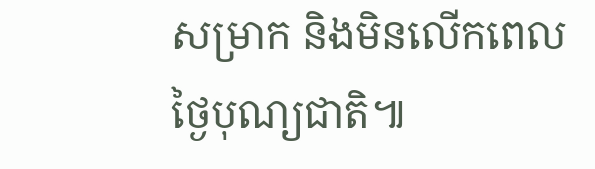សម្រាក និងមិនលើកពេលថ្ងៃបុណ្យជាតិ៕